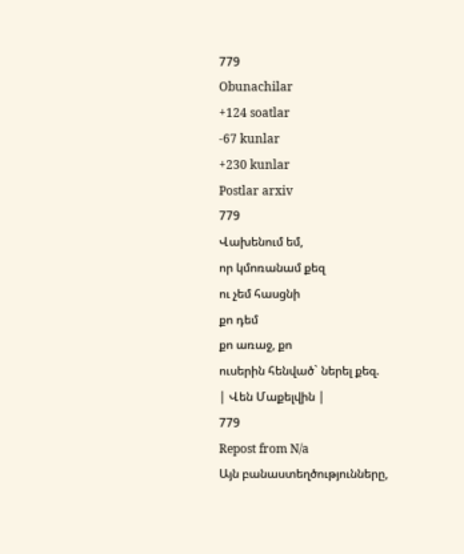779
Obunachilar
+124 soatlar
-67 kunlar
+230 kunlar
Postlar arxiv
779
Վախենում եմ,
որ կմոռանամ քեզ
ու չեմ հասցնի
քո դեմ
քո առաջ, քո
ուսերին հենված` ներել քեզ.
| Վեն Մաքելվին |
779
Repost from N/a
Այն բանաստեղծությունները,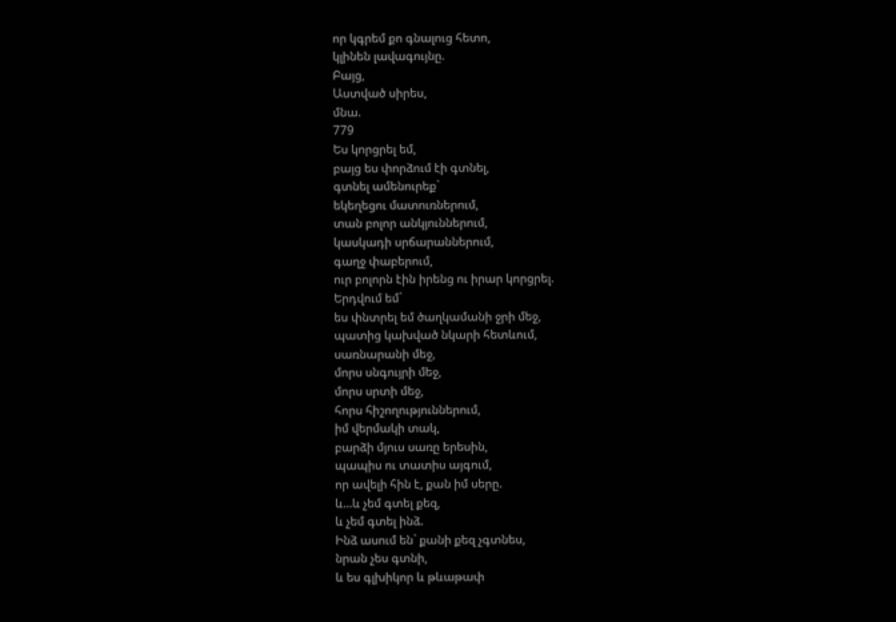որ կգրեմ քո գնալուց հետո,
կլինեն լավագույնը.
Բայց,
Աստված սիրես,
մնա.
779
Ես կորցրել եմ,
բայց ես փորձում էի գտնել,
գտնել ամենուրեք`
եկեղեցու մատուռներում,
տան բոլոր անկյուններում,
կասկադի սրճարաններում,
գաղջ փաբերում,
ուր բոլորն էին իրենց ու իրար կորցրել.
Երդվում եմ`
ես փնտրել եմ ծաղկամանի ջրի մեջ,
պատից կախված նկարի հետևում,
սառնարանի մեջ,
մորս սնգույրի մեջ,
մորս սրտի մեջ,
հորս հիշողություններում,
իմ վերմակի տակ,
բարձի մյուս սառը երեսին,
պապիս ու տատիս այգում,
որ ավելի հին է, քան իմ սերը.
և...և չեմ գտել քեզ,
և չեմ գտել ինձ.
Ինձ ասում են` քանի քեզ չգտնես,
նրան չես գտնի,
և ես գլխիկոր և թևաթափ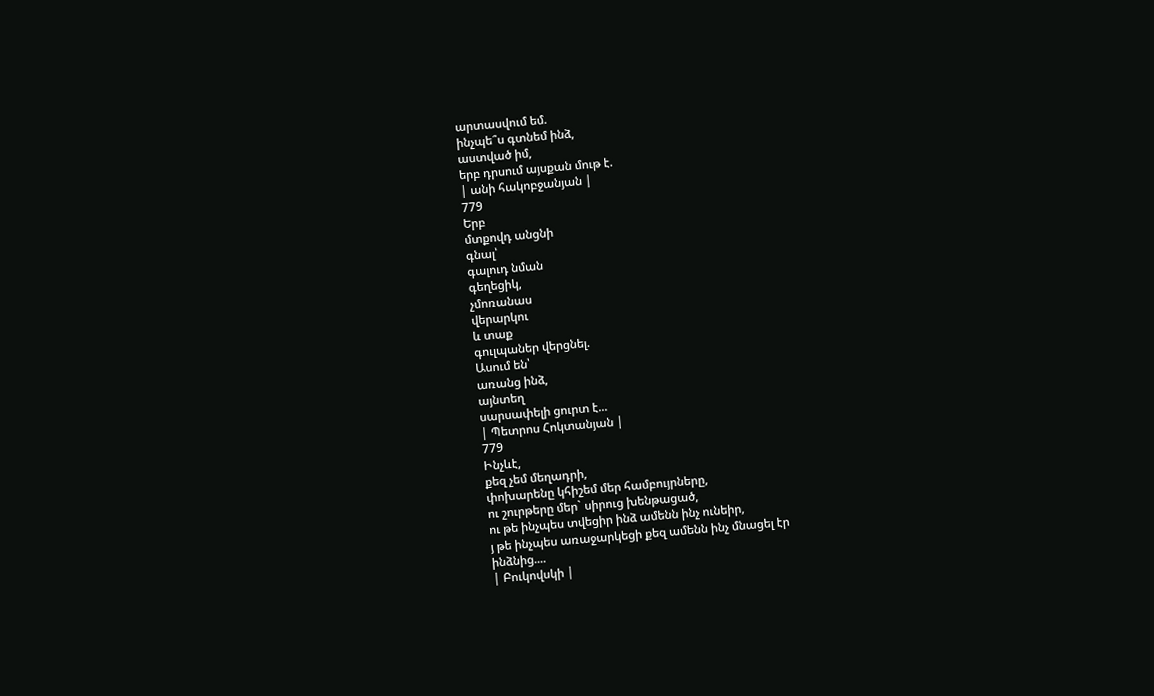արտասվում եմ.
ինչպե՞ս գտնեմ ինձ,
աստված իմ,
երբ դրսում այսքան մութ է.
| անի հակոբջանյան |
779
Երբ
մտքովդ անցնի
գնալ՝
գալուդ նման
գեղեցիկ,
չմոռանաս
վերարկու
և տաք
գուլպաներ վերցնել.
Ասում են՝
առանց ինձ,
այնտեղ
սարսափելի ցուրտ է...
| Պետրոս Հոկտանյան |
779
Ինչևէ,
քեզ չեմ մեղադրի,
փոխարենը կհիշեմ մեր համբույրները,
ու շուրթերը մեր` սիրուց խենթացած,
ու թե ինչպես տվեցիր ինձ ամենն ինչ ունեիր,
յ թե ինչպես առաջարկեցի քեզ ամենն ինչ մնացել էր
ինձնից....
| Բուկովսկի |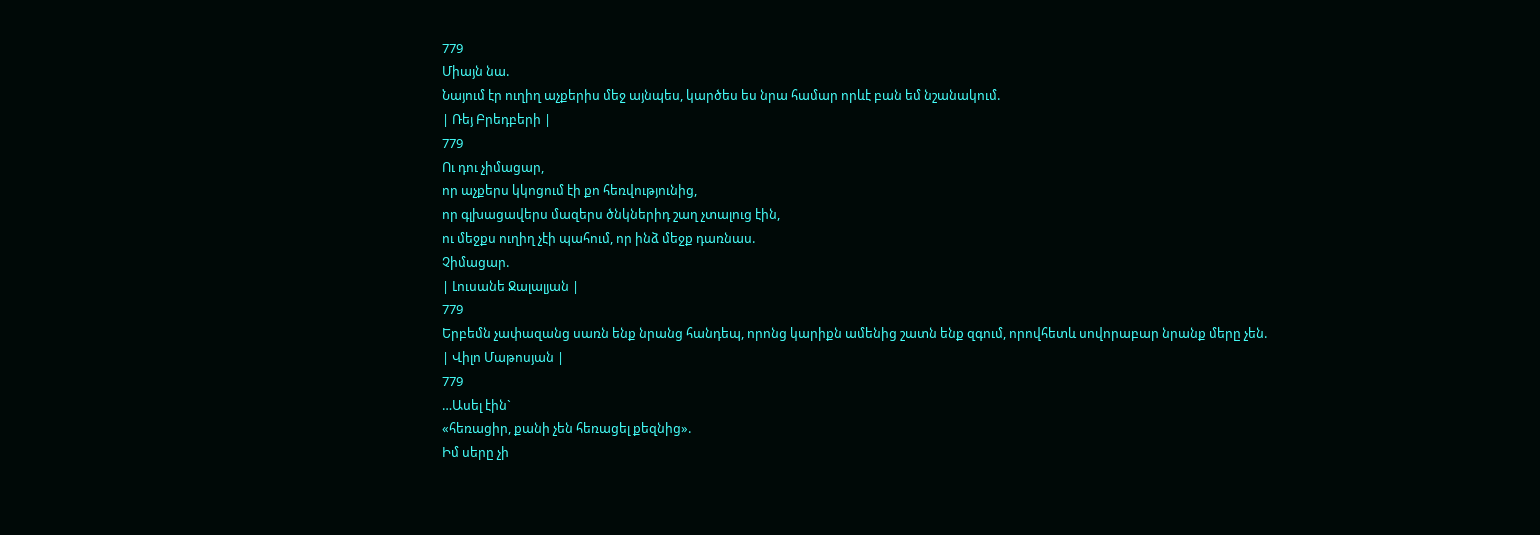779
Միայն նա.
Նայում էր ուղիղ աչքերիս մեջ այնպես, կարծես ես նրա համար որևէ բան եմ նշանակում.
| Ռեյ Բրեդբերի |
779
Ու դու չիմացար,
որ աչքերս կկոցում էի քո հեռվությունից,
որ գլխացավերս մազերս ծնկներիդ շաղ չտալուց էին,
ու մեջքս ուղիղ չէի պահում, որ ինձ մեջք դառնաս.
Չիմացար.
| Լուսանե Ջալալյան |
779
Երբեմն չափազանց սառն ենք նրանց հանդեպ, որոնց կարիքն ամենից շատն ենք զգում, որովհետև սովորաբար նրանք մերը չեն.
| Վիլո Մաթոսյան |
779
…Ասել էին`
«հեռացիր, քանի չեն հեռացել քեզնից».
Իմ սերը չի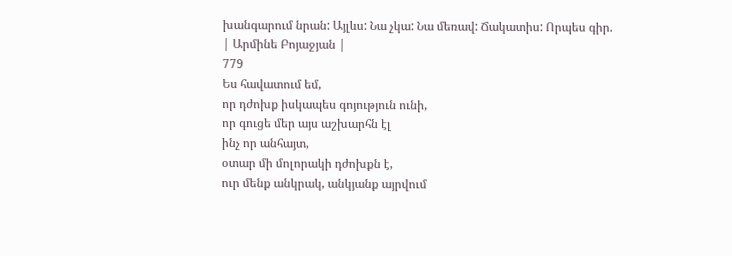խանգարում նրան: Այլևս: Նա չկա: Նա մեռավ: Ճակատիս: Որպես գիր.
| Արմինե Բոյաջյան |
779
Ես հավատում եմ,
որ դժոխք իսկապես գոյություն ունի,
որ գուցե մեր այս աշխարհն էլ
ինչ որ անհայտ,
օտար մի մոլորակի դժոխքն է,
ուր մենք անկրակ, անկյանք այրվում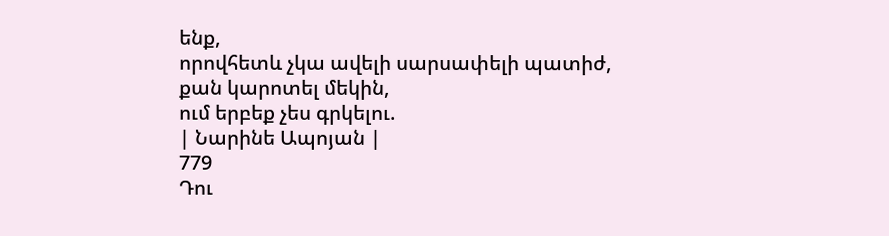ենք,
որովհետև չկա ավելի սարսափելի պատիժ,
քան կարոտել մեկին,
ում երբեք չես գրկելու.
| Նարինե Ապոյան |
779
Դու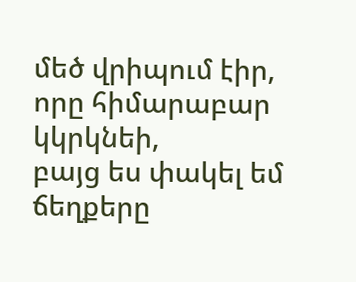մեծ վրիպում էիր,
որը հիմարաբար կկրկնեի,
բայց ես փակել եմ ճեղքերը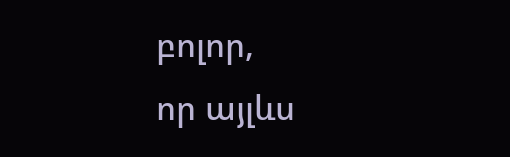բոլոր,
որ այլևս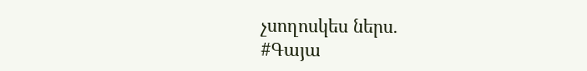չսողոսկես ներս.
#Գայա